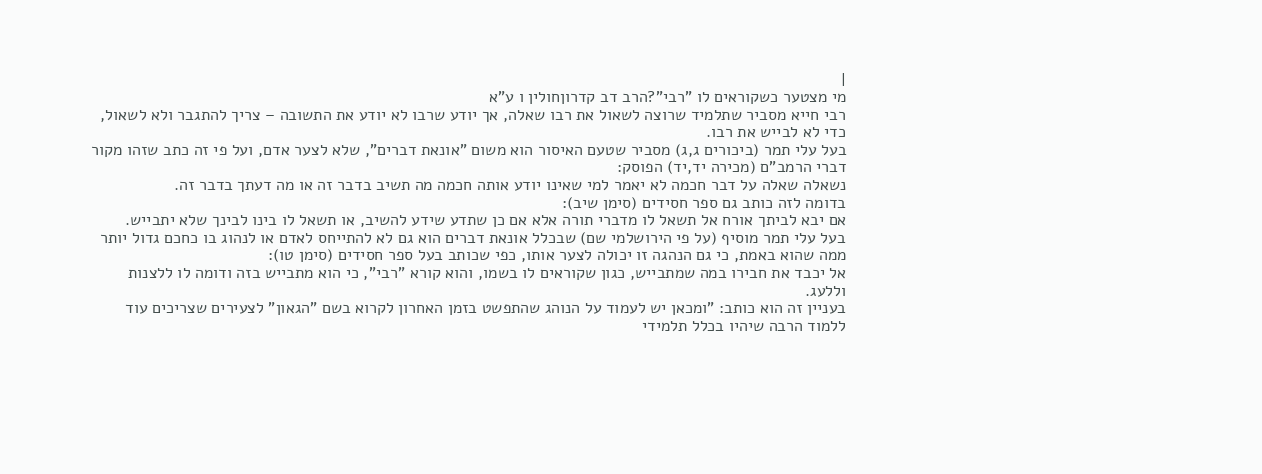|
מי מצטער כשקוראים לו "רבי"?הרב דב קדרוןחולין ו ע"א
רבי חייא מסביר שתלמיד שרוצה לשאול את רבו שאלה, אך יודע שרבו לא יודע את התשובה – צריך להתגבר ולא לשאול, כדי לא לבייש את רבו.
בעל עלי תמר (ביכורים ג,ג) מסביר שטעם האיסור הוא משום "אונאת דברים", שלא לצער אדם, ועל פי זה כתב שזהו מקור דברי הרמב"ם (מכירה יד,יד) הפוסק:
נשאלה שאלה על דבר חכמה לא יאמר למי שאינו יודע אותה חכמה מה תשיב בדבר זה או מה דעתך בדבר זה.
בדומה לזה כותב גם ספר חסידים (סימן שיב):
אם יבא לביתך אורח אל תשאל לו מדברי תורה אלא אם כן שתדע שידע להשיב, או תשאל לו בינו לבינך שלא יתבייש.
בעל עלי תמר מוסיף (על פי הירושלמי שם) שבכלל אונאת דברים הוא גם לא להתייחס לאדם או לנהוג בו כחכם גדול יותר ממה שהוא באמת, כי גם הנהגה זו יכולה לצער אותו, כפי שכותב בעל ספר חסידים (סימן טו):
אל יכבד את חבירו במה שמתבייש, כגון שקוראים לו בשמו, והוא קורא "רבי", כי הוא מתבייש בזה ודומה לו ללצנות וללעג.
בעניין זה הוא כותב: "ומכאן יש לעמוד על הנוהג שהתפשט בזמן האחרון לקרוא בשם "הגאון" לצעירים שצריכים עוד ללמוד הרבה שיהיו בכלל תלמידי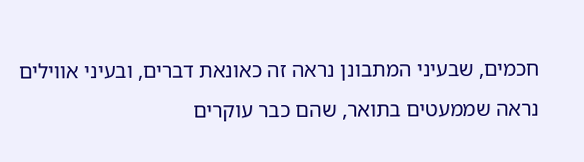חכמים, שבעיני המתבונן נראה זה כאונאת דברים, ובעיני אווילים נראה שממעטים בתואר, שהם כבר עוקרים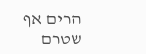הרים אף שטרם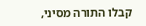קבלו התורה מסיני,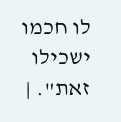לו חכמו ישכילו זאת". |